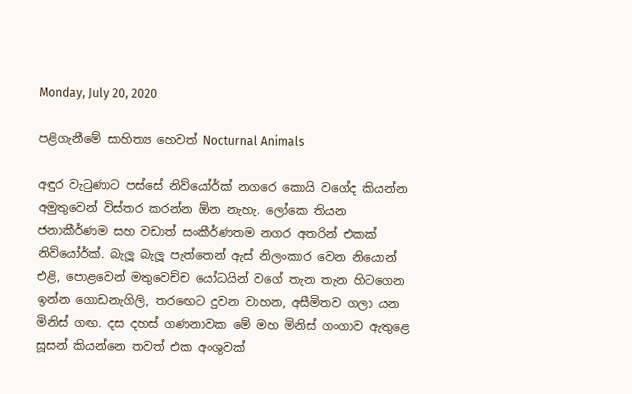Monday, July 20, 2020

පළිගැනීමේ සාහිත්‍ය හෙවත් Nocturnal Animals

අඳුර වැටුණාට පස්සේ නිව්යෝර්ක් නගරෙ කොයි වගේද කියන්න අමුතුවෙන් විස්තර කරන්න ඕන නැහැ. ලෝකෙ තියන ජනාකීර්ණම සහ වඩාත් සංකීර්ණතම නගර අතරින් එකක් නිව්යෝර්ක්. බැලූ බැලූ පැත්තෙන් ඇස් නිලංකාර වෙන නියොන් එළි, පොළවෙන් මතුවෙච්ච යෝධයින් වගේ තැන තැන හිටගෙන ඉන්න ගොඩනැගිලි, තරඟෙට දුවන වාහන, අසීමිතව ගලා යන මිනිස් ගඟ. දස දහස් ගණනාවක මේ මහ මිනිස් ගංගාව ඇතුළෙ සූසන් කියන්නෙ තවත් එක අංශුවක්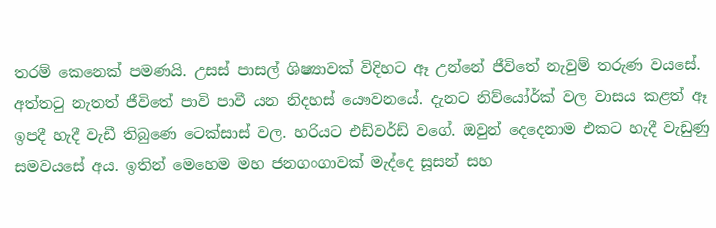තරම් කෙනෙක් පමණයි. උසස් පාසල් ශිෂ්‍යාවක් විදිහට ඈ උන්නේ ජීවිතේ නැවුම් තරුණ වයසේ. අත්තටු නැතත් ජීවිතේ පාවි පාවී යන නිදහස් යෞවනයේ. දැනට නිව්යෝර්ක් වල වාසය කළත් ඈ ඉපදී හැදී වැඩී තිබුණෙ ටෙක්සාස් වල. හරියට එඩ්වර්ඩ් වගේ. ඔවුන් දෙදෙනාම එකට හැදී වැඩුණු සමවයසේ අය. ඉතින් මෙහෙම මහ ජනගංගාවක් මැද්දෙ සූසන් සහ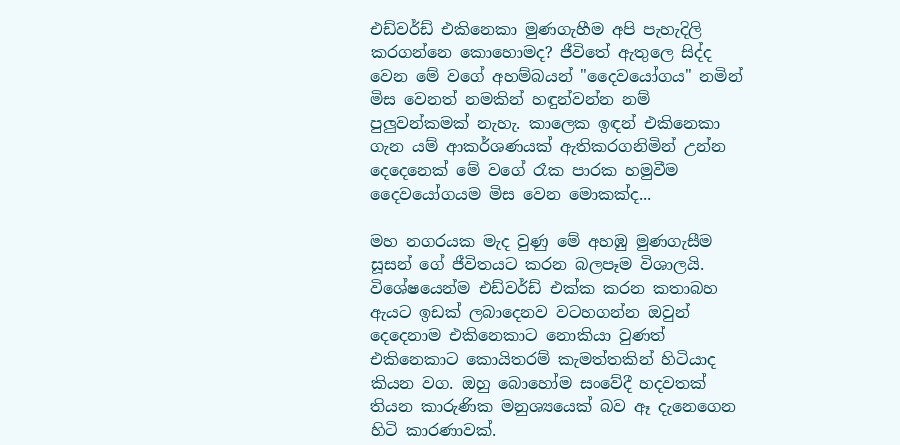එඩ්වර්ඩ් එකිනෙකා මුණගැහීම අපි පැහැදිලි කරගන්නෙ කොහොමද? ජීවිතේ ඇතුලෙ සිද්ද වෙන මේ වගේ අහම්බයන් "දෛවයෝගය" නමින් මිස වෙනත් නමකින් හඳුන්වන්න නම් පුලුවන්කමක් නැහැ. කාලෙක ඉඳන් එකිනෙකා ගැන යම් ආකර්ශණයක් ඇතිකරගනිමින් උන්න දෙදෙනෙක් මේ වගේ රෑක පාරක හමුවීම දෛවයෝගයම මිස වෙන මොකක්ද...

මහ නගරයක මැද වුණු මේ අහඹු මුණගැසීම සූසන් ගේ ජීවිතයට කරන බලපෑම විශාලයි. විශේෂයෙන්ම එඩ්වර්ඩ් එක්ක කරන කතාබහ ඇයට ඉඩක් ලබාදෙනව වටහගන්න ඔවුන් දෙදෙනාම එකිනෙකාට නොකියා වුණත් එකිනෙකාට කොයිතරම් කැමත්තකින් හිටියාද කියන වග. ඔහු බොහෝම සංවේදී හදවතක් තියන කාරුණික මනුශ්‍යයෙක් බව ඈ දැනෙගෙන හිටි කාරණාවක්.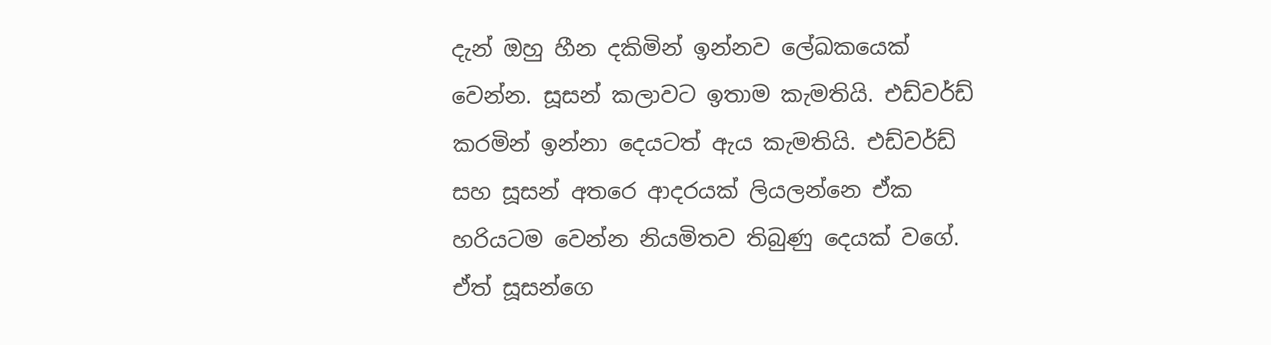දැන් ඔහු හීන දකිමින් ඉන්නව ලේඛකයෙක් වෙන්න. සූසන් කලාවට ඉතාම කැමතියි. එඩ්වර්ඩ් කරමින් ඉන්නා දෙයටත් ඇය කැමතියි. එඩ්වර්ඩ් සහ සූසන් අතරෙ ආදරයක් ලියලන්නෙ ඒක හරියටම වෙන්න නියමිතව තිබුණු දෙයක් වගේ. ඒත් සූසන්ගෙ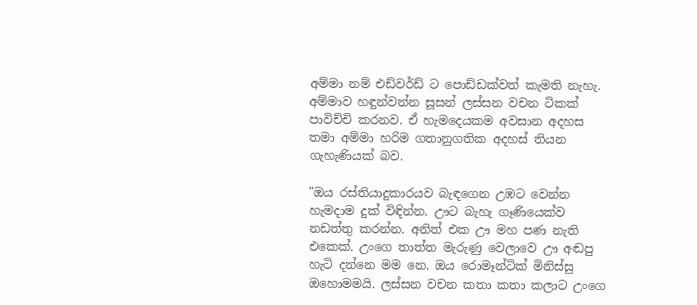අම්මා නම් එඩ්වර්ඩ් ට පොඩ්ඩක්වත් කැමති නැහැ. අම්මාව හඳුන්වන්න සූසන් ලස්සන වචන ටිකක් පාවිච්චි කරනව. ඒ හැමදෙයකම අවසාන අදහස තමා අම්මා හරිම ගතානුගතික අදහස් තියන ගැහැණියක් බව.

"ඔය රස්තියාදුකාරයව බැඳගෙන උඹට වෙන්න හැමදාම දුක් විඳින්න. ඌට බැහැ ගෑණියෙක්ව නඩත්තු කරන්න. අනිත් එක ඌ මහ පණ නැති එකෙක්. උංගෙ තාත්ත මැරුණු වෙලාවෙ ඌ අඬපු හැටි දන්නෙ මම නෙ. ඔය රොමෑන්ටික් මිනිස්සු ඔහොමමයි. ලස්සන වචන කතා කතා කලාට උංගෙ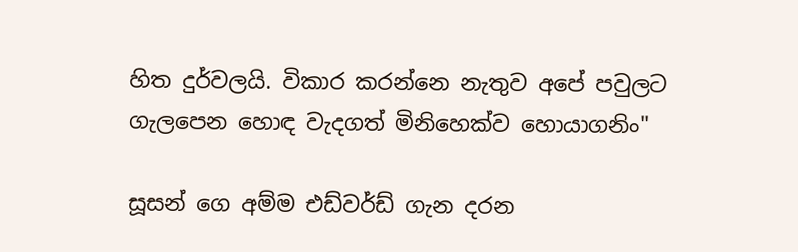හිත දුර්වලයි. විකාර කරන්නෙ නැතුව අපේ පවුලට ගැලපෙන හොඳ වැදගත් මිනිහෙක්ව හොයාගනිං"

සූසන් ගෙ අම්ම එඩ්වර්ඩ් ගැන දරන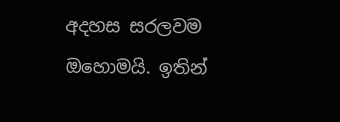අදහස සරලවම ඔහොමයි. ඉතින්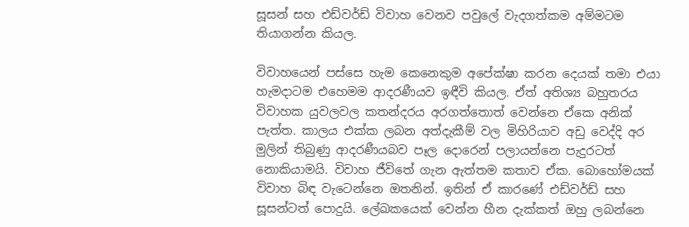සූසන් සහ එඩ්වර්ඩ් විවාහ වෙනව පවුලේ වැදගත්කම අම්මටම තියාගන්න කියල.

විවාහයෙන් පස්සෙ හැම කෙනෙකුම අපේක්ෂා කරන දෙයක් තමා එයා හැමදාටම එහෙමම ආදරණීයව ඉඳීවි කියල. ඒත් අතිශ්‍ය බහුතරය විවාහක යුවලවල කතන්දරය අරගත්තොත් වෙන්නෙ ඒකෙ අනික් පැත්ත. කාලය එක්ක ලබන අත්දැකීම් වල මිහිරියාව අඩු වෙද්දි අර මුලින් තිබුණු ආදරණීයබව පෑල දොරෙන් පලායන්නෙ පැදුරටත් නොකියාමයි. විවාහ ජීවිතේ ගැන ඇත්තම කතාව ඒක. බොහෝමයක් විවාහ බිඳ වැටෙන්නෙ ඔතනින්. ඉතින් ඒ කාරණේ එඩ්වර්ඩ් සහ සූසන්ටත් පොදුයි. ලේඛකයෙක් වෙන්න හීන දැක්කත් ඔහු ලබන්නෙ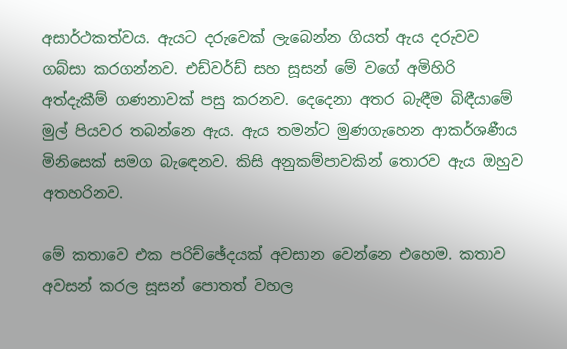අසාර්ථකත්වය. ඇයට දරුවෙක් ලැබෙන්න ගියත් ඇය දරුවව ගබ්සා කරගන්නව. එඩ්වර්ඩ් සහ සූසන් මේ වගේ අමිහිරි අත්දැකීම් ගණනාවක් පසු කරනව. දෙදෙනා අතර බැඳීම බිඳීයාමේ මුල් පියවර තබන්නෙ ඇය. ඇය තමන්ට මුණගැහෙන ආකර්ශණීය මිනිසෙක් සමග බැඳෙනව. කිසි අනුකම්පාවකින් තොරව ඇය ඔහුව අතහරිනව.

මේ කතාවෙ එක පරිච්ඡේදයක් අවසාන වෙන්නෙ එහෙම. කතාව අවසන් කරල සූසන් පොතත් වහල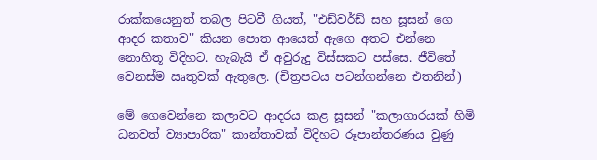රාක්කයෙනුත් තබල පිටවී ගියත්, "එඩ්වර්ඩ් සහ සූසන් ගෙ ආදර කතාව" කියන පොත ආයෙත් ඇගෙ අතට එන්නෙ නොහිතූ විදිහට. හැබැයි ඒ අවුරුදු විස්සකට පස්සෙ. ජීවිතේ වෙනස්ම ඍතුවක් ඇතුලෙ. (චිත්‍රපටය පටන්ගන්නෙ එතනින්)

මේ ගෙවෙන්නෙ කලාවට ආදරය කළ සූසන් "කලාගාරයක් හිමි ධනවත් ව්‍යාපාරික" කාන්තාවක් විදිහට රූපාන්තරණය වුණු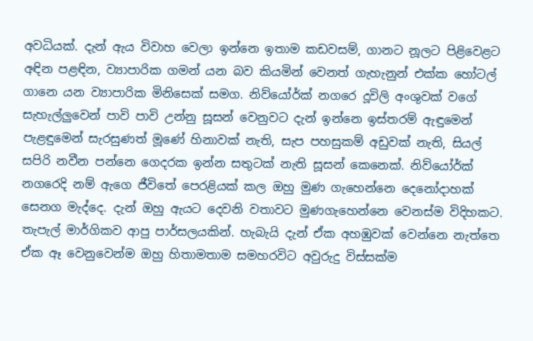අවධියක්. දැන් ඇය විවාහ වෙලා ඉන්නෙ ඉතාම කඩවසම්, ගානට නූලට පිළිවෙළට අඳින පළඳින, ව්‍යාපාරික ගමන් යන බව කියමින් වෙනත් ගැහැනුන් එක්ක හෝටල් ගානෙ යන ව්‍යාපාරික මිනිසෙක් සමග. නිව්යෝර්ක් නගරෙ දූවිලි අංශුවක් වගේ සැහැල්ලුවෙන් පාවි පාවි උන්නු සූසන් වෙනුවට දැන් ඉන්නෙ ඉස්තරම් ඇඳුමෙන් පැළඳුමෙන් සැරසුණත් මූණේ හිනාවක් නැති, සැප පහසුකම් අඩුවක් නැති, සියල් සපිරි නවීන පන්නෙ ගෙදරක ඉන්න සතුටක් නැති සූසන් කෙනෙක්. නිව්යෝර්ක් නගරෙදි නම් ඇගෙ ජීවිතේ පෙරළියක් කල ඔහු මුණ ගැහෙන්නෙ දෙනෝදාහක් සෙනග මැද්දෙ. දැන් ඔහු ඇයට දෙවනි වතාවට මුණගැහෙන්නෙ වෙනස්ම විදිහකට. තැපැල් මාර්ගිකව ආපු පාර්සලයකින්. හැබැයි දැන් ඒක අහඹුවක් වෙන්නෙ නැත්තෙ ඒක ඈ වෙනුවෙන්ම ඔහු හිතාමතාම සමහරවිට අවුරුදු විස්සක්ම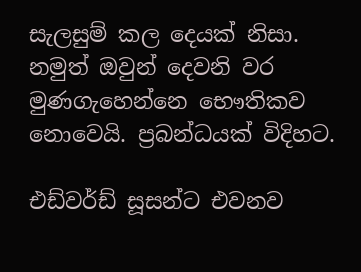සැලසුම් කල දෙයක් නිසා. නමුත් ඔවුන් දෙවනි වර මුණගැහෙන්නෙ භෞතිකව නොවෙයි. ප්‍රබන්ධයක් විදිහට.

එඩ්වර්ඩ් සූසන්ට එවනව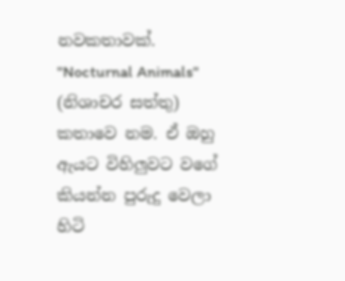නවකතාවක්. "Nocturnal Animals" (නිශාචර සත්තු) කතාවෙ නම. ඒ ඔහු ඇයට විහිලුවට වගේ කියන්න පුරුදු වෙලා හිටි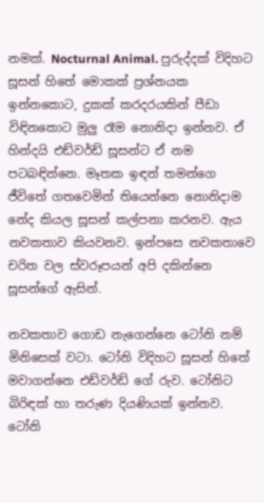නමක්. Nocturnal Animal. පුරුද්දක් විදිහට සූසන් හිතේ මොකක් ප්‍රශ්නයක ඉන්නකොට, දුකක් කරදරයකින් පීඩා විඳිනකොට මුලු රෑම නොනිදා ඉන්නව. ඒ හින්දයි එඩ්වර්ඩ් සූසන්ට ඒ නම පටබඳින්නෙ. මෑතක ඉඳන් තමන්ගෙ ජීවිතේ ගතවෙමින් තියෙන්නෙ නොනිදාම නේද කියල සූසන් කල්පනා කරනව. ඇය නවකතාව කියවනව. ඉන්පසෙ නවකතාවෙ චරිත වල ස්වරූපයන් අපි දකින්නෙ සූසන්ගේ ඇසින්.

නවකතාව ගොඩ නැගෙන්නෙ ටෝනි නම් මිනිසෙක් වටා. ටෝනි විදිහට සූසන් හිතේ මවාගන්නෙ එඩ්වර්ඩ් ගේ රුව. ටෝනිට බිරිඳක් හා තරුණ දියණියක් ඉන්නව. ටෝනි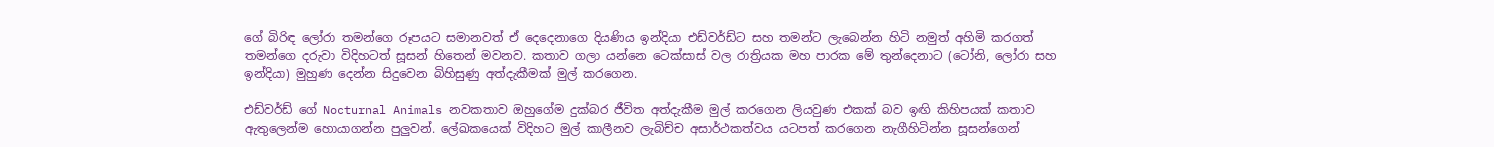ගේ බිරිඳ ලෝරා තමන්ගෙ රූපයට සමානවත් ඒ දෙදෙනාගෙ දියණිය ඉන්දියා එඩ්වර්ඩ්ට සහ තමන්ට ලැබෙන්න හිටි නමුත් අහිමි කරගත් තමන්ගෙ දරුවා විදිහටත් සූසන් හිතෙන් මවනව. කතාව ගලා යන්නෙ ටෙක්සාස් වල රාත්‍රියක මහ පාරක මේ තුන්දෙනාට (ටෝනි, ලෝරා සහ ඉන්දියා) මුහුණ දෙන්න සිදුවෙන බිහිසුණු අත්දැකීමක් මුල් කරගෙන.

එඩ්වර්ඩ් ගේ Nocturnal Animals නවකතාව ඔහුගේම දුක්බර ජීවිත අත්දැකීම මුල් කරගෙන ලියවුණ එකක් බව ඉඟි කිහිපයක් කතාව ඇතුලෙන්ම හොයාගන්න පුලුවන්. ලේඛකයෙක් විදිහට මුල් කාලීනව ලැබිච්ච අසාර්ථකත්වය යටපත් කරගෙන නැගීහිටින්න සූසන්ගෙන්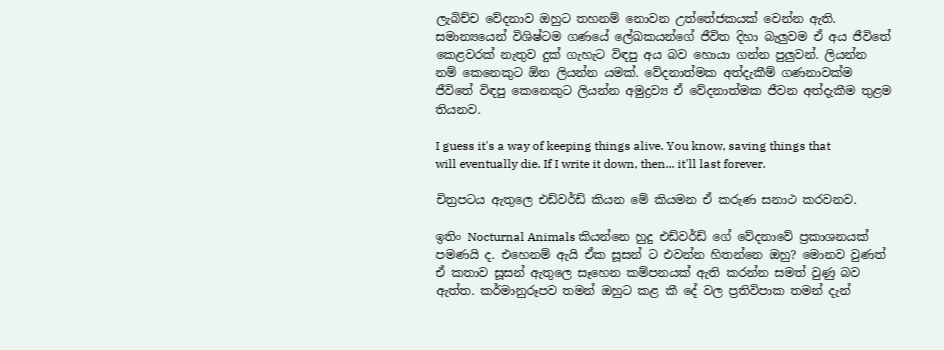ලැබිච්ච වේදනාව ඔහුට තහනම් නොවන උත්තේජකයක් වෙන්න ඇති. සමාන්‍යයෙන් විශිෂ්ටම ගණයේ ලේඛකයන්ගේ ජීවිත දිහා බැලුවම ඒ අය ජීවිතේ කෙළවරක් නැතුව දුක් ගැහැට විඳපු අය බව හොයා ගන්න පුලුවන්. ලියන්න නම් කෙනෙකුට ඕන ලියන්න යමක්. වේදනාත්මක අත්දැකීම් ගණනාවක්ම ජීවිතේ විඳපු කෙනෙකුට ලියන්න අමුද්‍රව්‍ය ඒ වේදනාත්මක ජීවන අත්දැකීම තුළම තියනව.

I guess it's a way of keeping things alive. You know, saving things that will eventually die. If I write it down, then... it'll last forever.

චිත්‍රපටය ඇතුලෙ එඩ්වර්ඩ් කියන මේ කියමන ඒ කරුණ සනාථ කරවනව.

ඉතිං Nocturnal Animals කියන්නෙ හුදු එඩ්වර්ඩ් ගේ වේදනාවේ ප්‍රකාශනයක් පමණයි ද. එහෙනම් ඇයි ඒක සූසන් ට එවන්න හිතන්නෙ ඔහු? මොනව වුණත් ඒ කතාව සූසන් ඇතුලෙ සෑහෙන කම්පනයක් ඇති කරන්න සමත් වුණු බව ඇත්ත. කර්මානුරූපව තමන් ඔහුට කළ කී දේ වල ප්‍රතිවිපාක තමන් දැන්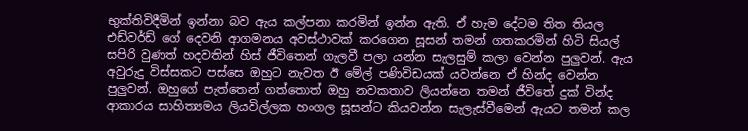භුක්තිවිදීමින් ඉන්නා බව ඇය කල්පනා කරමින් ඉන්න ඇති. ඒ හැම දේටම තිත තියල එඩ්වර්ඩ් ගේ දෙවනි ආගමනය අවස්ථාවක් කරගෙන සූසන් තමන් ගතකරමින් හිටි සියල් සපිරි වුණත් හදවතින් හිස් ජීවිතෙන් ගැලවී පලා යන්න සැලසුම් කලා වෙන්න පුලුවන්. ඇය අවුරුදු විස්සකට පස්සෙ ඔහුට නැවත ඊ මේල් පණිවිඩයක් යවන්නෙ ඒ හින්ද වෙන්න පුලුවන්. ඔහුගේ පැත්තෙන් ගත්තොත් ඔහු නවකතාව ලියන්නෙ තමන් ජීවිතේ දුක් වින්ද ආකාරය සාහිත්‍යමය ලියවිල්ලක හංගල සූසන්ට කියවන්න සැලැස්වීමෙන් ඇයට තමන් කල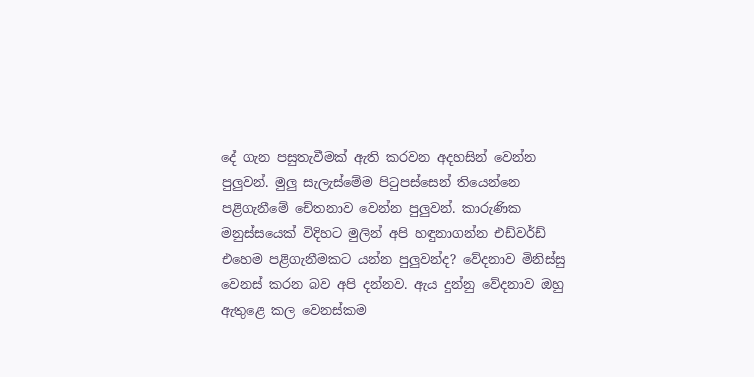දේ ගැන පසුතැවීමක් ඇති කරවන අදහසින් වෙන්න පුලුවන්. මුලු සැලැස්මේම පිටුපස්සෙන් තියෙන්නෙ පළිගැනීමේ චේතනාව වෙන්න පුලුවන්. කාරුණික මනුස්සයෙක් විදිහට මුලින් අපි හඳුනාගන්න එඩ්වර්ඩ් එහෙම පළිගැනීමකට යන්න පුලුවන්ද? වේදනාව මිනිස්සු වෙනස් කරන බව අපි දන්නව. ඇය දුන්නු වේදනාව ඔහු ඇතුළෙ කල වෙනස්කම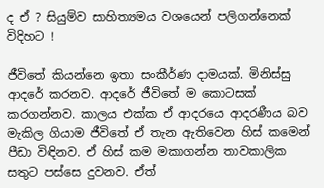ද ඒ ? සියුම්ව සාහිත්‍යමය වශයෙන් පලිගන්නෙක් විදිහට !

ජීවිතේ කියන්නෙ ඉතා සංකීර්ණ දාමයක්. මිනිස්සු ආදරේ කරනව. ආදරේ ජීවිතේ ම කොටසක් කරගන්නව. කාලය එක්ක ඒ ආදරයෙ ආදරණීය බව මැකිල ගියාම ජීවිතේ ඒ තැන ඇතිවෙන හිස් කමෙන් පීඩා විඳිනව. ඒ හිස් කම මකාගන්න තාවකාලික සතුට පස්සෙ දුවනව. ඒත්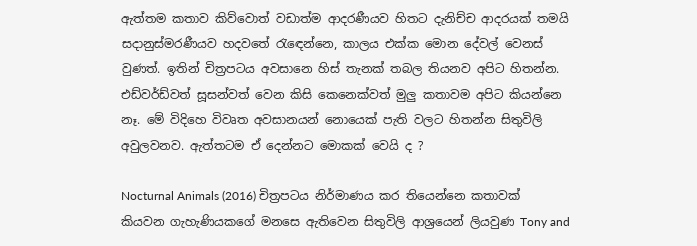ඇත්තම කතාව කිව්වොත් වඩාත්ම ආදරණීයව හිතට දැනිච්ච ආදරයක් තමයි සදානුස්මරණීයව හදවතේ රැඳෙන්නෙ, කාලය එක්ක මොන දේවල් වෙනස් වුණත්. ඉතින් චිත්‍රපටය අවසානෙ හිස් තැනක් තබල තියනව අපිට හිතන්න. එඩ්වර්ඩ්වත් සූසන්වත් වෙන කිසි කෙනෙක්වත් මුලු කතාවම අපිට කියන්නෙ නෑ. මේ විදිහෙ විවෘත අවසානයන් නොයෙක් පැති වලට හිතන්න සිතුවිලි අවුලවනව. ඇත්තටම ඒ දෙන්නට මොකක් වෙයි ද ?

Nocturnal Animals (2016) චිත්‍රපටය නිර්මාණය කර තියෙන්නෙ කතාවක් කියවන ගැහැණියකගේ මනසෙ ඇතිවෙන සිතුවිලි ආශ්‍රයෙන් ලියවුණ Tony and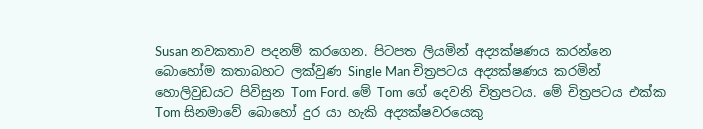Susan නවකතාව පදනම් කරගෙන. පිටපත ලියමින් අද්‍යක්ෂණය කරන්නෙ බොහෝම කතාබහට ලක්වුණ Single Man චිත්‍රපටය අද්‍යක්ෂණය කරමින් හොලිවුඩයට පිවිසුන Tom Ford. මේ Tom ගේ දෙවනි චිත්‍රපටය. මේ චිත්‍රපටය එක්ක Tom සිනමාවේ බොහෝ දුර යා හැකි අද්‍යක්ෂවරයෙකු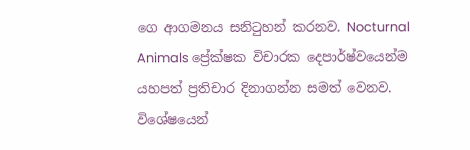ගෙ ආගමනය සනිටුහන් කරනව. Nocturnal Animals ප්‍රේක්ෂක විචාරක දෙපාර්ෂ්වයෙන්ම යහපත් ප්‍රතිචාර දිනාගන්න සමත් වෙනව. විශේෂයෙන්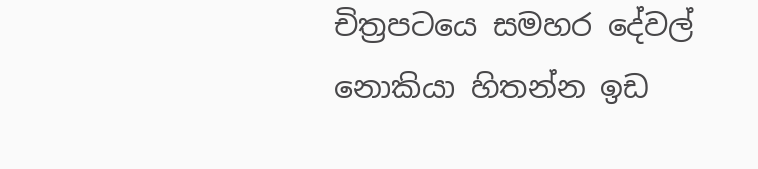චිත්‍රපටයෙ සමහර දේවල් නොකියා හිතන්න ඉඩ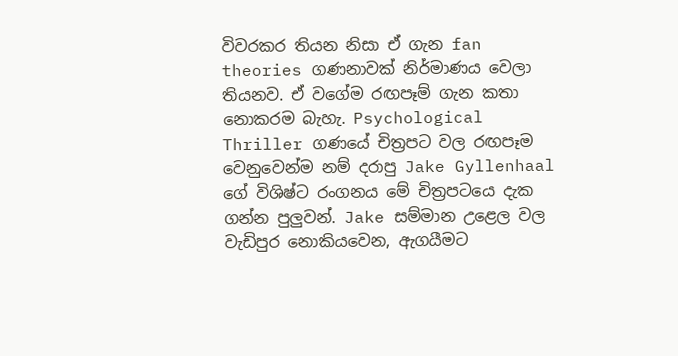විවරකර තියන නිසා ඒ ගැන fan theories ගණනාවක් නිර්මාණය වෙලා තියනව. ඒ වගේම රඟපෑම් ගැන කතා නොකරම බැහැ. Psychological Thriller ගණයේ චිත්‍රපට වල රඟපෑම වෙනුවෙන්ම නම් දරාපු Jake Gyllenhaal ගේ විශිෂ්ට රංගනය මේ චිත්‍රපටයෙ දැක ගන්න පුලුවන්. Jake සම්මාන උළෙල වල වැඩිපුර නොකියවෙන, ඇගයීමට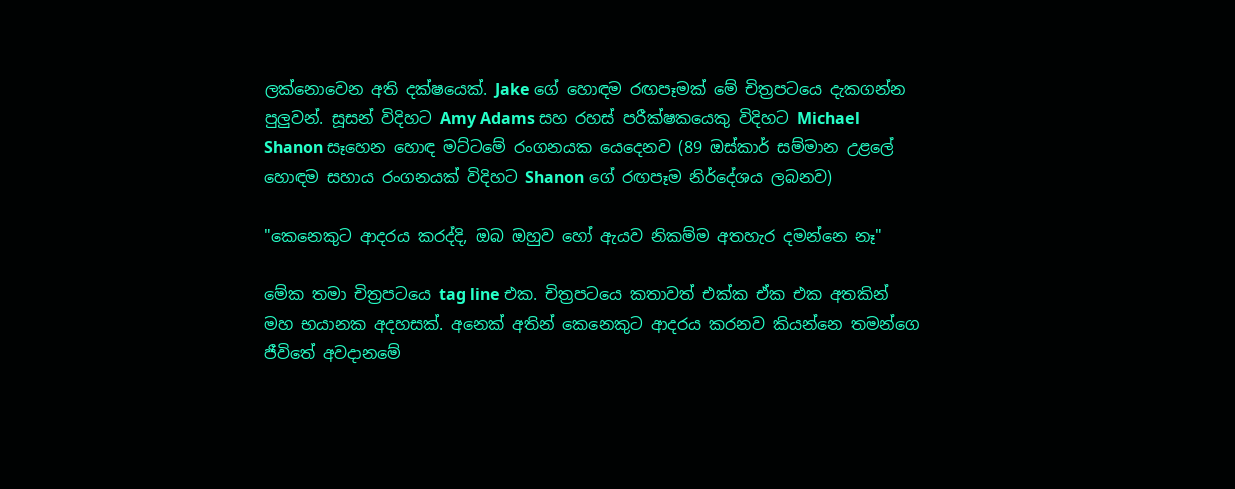ලක්නොවෙන අති දක්ෂයෙක්. Jake ගේ හොඳම රඟපෑමක් මේ චිත්‍රපටයෙ දැකගන්න පුලුවන්. සූසන් විදිහට Amy Adams සහ රහස් පරීක්ෂකයෙකු විදිහට Michael Shanon සෑහෙන හොඳ මට්ටමේ රංගනයක යෙදෙනව (89 ඔස්කාර් සම්මාන උළලේ හොඳම සහාය රංගනයක් විදිහට Shanon ගේ රඟපෑම නිර්දේශය ලබනව)

"කෙනෙකුට ආදරය කරද්දි, ඔබ ඔහුව හෝ ඇයව නිකම්ම අතහැර දමන්නෙ නෑ"

මේක තමා චිත්‍රපටයෙ tag line එක. චිත්‍රපටයෙ කතාවත් එක්ක ඒක එක අතකින් මහ භයානක අදහසක්. අනෙක් අතින් කෙනෙකුට ආදරය කරනව කියන්නෙ තමන්ගෙ ජීවිතේ අවදානමේ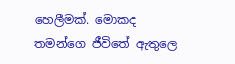හෙලීමක්. මොකද තමන්ගෙ ජීවිතේ ඇතුලෙ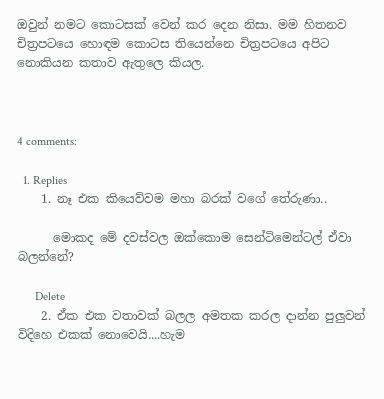ඔවුන් නමට කොටසක් වෙන් කර දෙන නිසා. මම හිතනව චිත්‍රපටයෙ හොඳම කොටස තියෙන්නෙ චිත්‍රපටයෙ අපිට නොකියන කතාව ඇතුලෙ කියල.



4 comments:

  1. Replies
    1. නෑ එක කියෙව්වම මහා බරක් වගේ තේරුණා..

      මොකද මේ දවස්වල ඔක්කොම සෙන්ටිමෙන්ටල් ඒවා බලන්නේ?

      Delete
    2. ඒක එක වතාවක් බලල අමතක කරල දාන්න පුලුවන් විදිහෙ එකක් නොවෙයි....හැම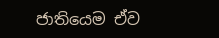ජාතියෙම ඒව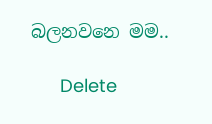බලනවනෙ මම..

      Delete